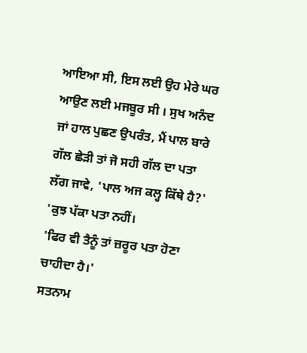ਆਇਆ ਸੀ, ਇਸ ਲਈ ਉਹ ਮੇਰੇ ਘਰ ਆਉਣ ਲਈ ਮਜਬੂਰ ਸੀ । ਸੁਖ ਅਨੰਦ ਜਾਂ ਹਾਲ ਪੁਛਣ ਉਪਰੰਤ, ਮੈਂ ਪਾਲ ਬਾਰੇ ਗੱਲ ਛੇੜੀ ਤਾਂ ਜੋ ਸਹੀ ਗੱਲ ਦਾ ਪਤਾ ਲੱਗ ਜਾਵੇ, 'ਪਾਲ ਅਜ ਕਲ੍ਹ ਕਿੱਥੇ ਹੈ?'
'ਕੁਝ ਪੱਕਾ ਪਤਾ ਨਹੀਂ।
'ਫਿਰ ਵੀ ਤੈਨੂੰ ਤਾਂ ਜ਼ਰੂਰ ਪਤਾ ਹੋਣਾ ਚਾਹੀਦਾ ਹੈ।'
ਸਤਨਾਮ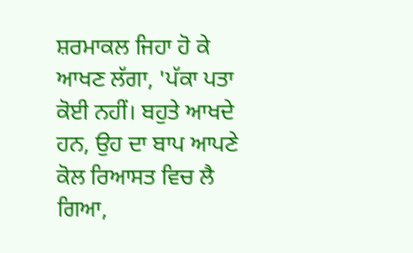ਸ਼ਰਮਾਕਲ ਜਿਹਾ ਹੋ ਕੇ ਆਖਣ ਲੱਗਾ, 'ਪੱਕਾ ਪਤਾ ਕੋਈ ਨਹੀਂ। ਬਹੁਤੇ ਆਖਦੇ ਹਨ, ਉਹ ਦਾ ਬਾਪ ਆਪਣੇ ਕੋਲ ਰਿਆਸਤ ਵਿਚ ਲੈ ਗਿਆ,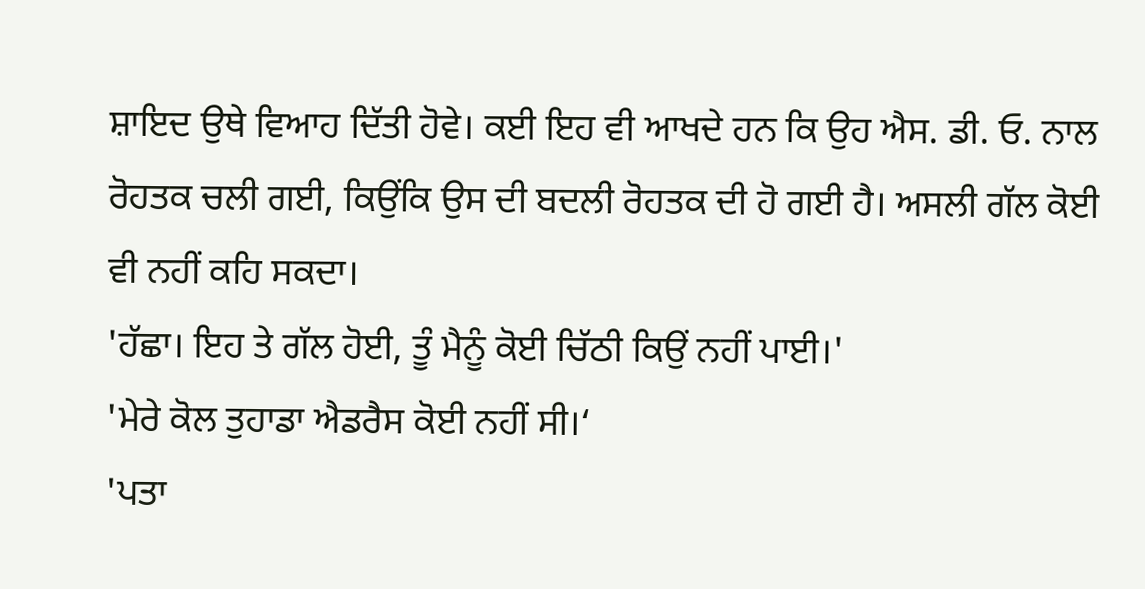ਸ਼ਾਇਦ ਉਥੇ ਵਿਆਹ ਦਿੱਤੀ ਹੋਵੇ। ਕਈ ਇਹ ਵੀ ਆਖਦੇ ਹਨ ਕਿ ਉਹ ਐਸ. ਡੀ. ਓ. ਨਾਲ ਰੋਹਤਕ ਚਲੀ ਗਈ, ਕਿਉਂਕਿ ਉਸ ਦੀ ਬਦਲੀ ਰੋਹਤਕ ਦੀ ਹੋ ਗਈ ਹੈ। ਅਸਲੀ ਗੱਲ ਕੋਈ ਵੀ ਨਹੀਂ ਕਹਿ ਸਕਦਾ।
'ਹੱਛਾ। ਇਹ ਤੇ ਗੱਲ ਹੋਈ, ਤੂੰ ਮੈਨੂੰ ਕੋਈ ਚਿੱਠੀ ਕਿਉਂ ਨਹੀਂ ਪਾਈ।'
'ਮੇਰੇ ਕੋਲ ਤੁਹਾਡਾ ਐਡਰੈਸ ਕੋਈ ਨਹੀਂ ਸੀ।‘
'ਪਤਾ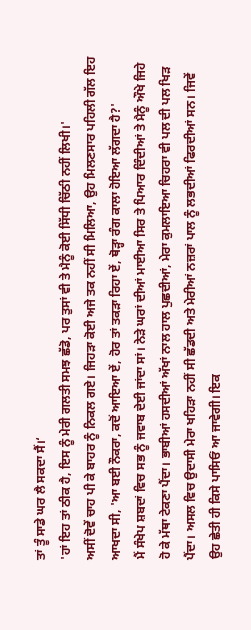ਤਾਂ ਤੂੰ ਸਾਡੇ ਘਰ ਲੈ ਸਕਦਾ ਸੈਂ।‘
'ਹਾਂ ਇਹ ਤਾਂ ਠੀਕ ਹੈ, ਇਸ ਨੂੰ ਮੇਰੀ ਗਲਤੀ ਸਮਝ ਛੱਡੋ, ਪਰ ਤੁਸਾਂ ਵੀ ਤੇ ਮੈਨੂੰ ਕੋਈ ਸਿੱਧੀ ਚਿੱਠੀ ਨਹੀਂ ਲਿਖੀ।'
ਅਸੀਂ ਦੋਵੇਂ ਚਾਹ ਪੀ ਕੇ ਬਾਹਰ ਨੂੰ ਨਿਕਲ ਗਏ। ਜਿਹੜਾ ਕੋਈ ਅਜੇ ਤਕ ਨਹੀਂ ਸੀ ਮਿਲਿਆ, ਉਹ ਮਿਲਣਸਾਰ ਪਹਿਲੀ ਗੱਲ ਇਹ ਆਖਦਾ ਸੀ, 'ਆ ਬਈ ਨੌਕਰਾ, ਕਦੋਂ ਆਇਆ ਏਂ, ਹੋਰ ਤਾਂ ਤਕੜਾ ਰਿਹਾ ਏਂ, ਥੋੜ੍ਹਾ ਰੰਗ ਕਾਲਾ ਹੋਇਆ ਲੱਗਦਾ ਹੈ?'
ਮੈਂ ਸੰਖੇਪ ਸ਼ਬਦਾਂ ਵਿਚ ਸਭ ਨੂੰ ਜਵਾਬ ਦੇਈ ਜਾਂਦਾ ਸਾਂ। ਨੇੜੇ ਘਰਾਂ ਦੀਆਂ ਮਾਈਆ ਸਿਰ ਤੇ ਪਿਆਰ ਦਿੰਦੀਆਂ ਤੇ ਮੈਨੂੰ ਔਖੇ ਜਿਹੇ ਹੋ ਕੇ ਮੱਥਾ ਟੇਕਣਾ ਪੈਂਦਾ। ਭਾਬੀਆਂ ਹਸਦੀਆਂ ਅੱਖਾਂ ਨਾਲ ਹਾਲ ਪੁਛਦੀਆਂ, ਮੇਰਾ ਕੁਮਲਾਇਆ ਚਿਹਰਾ ਵੀ ਪਲ ਦੀ ਪਲ ਖਿੜ ਪੈਂਦਾ। ਅਸਲ ਵਿਚ ਉਦਾਸੀ ਮੇਰਾ ਖਹਿੜਾ ਨਹੀਂ ਸੀ ਛੱਡਦੀ ਅਤੇ ਮੇਰੀਆਂ ਨਜ਼ਰਾਂ ਪਾਲ ਨੂੰ ਲਭਦੀਆਂ ਫਿਰਦੀਆਂ ਸਨ। ਜਿਵੇਂ ਉਹ ਛੇਤੀ ਹੀ ਕਿਸੇ ਪਾਸਿਓਂ ਆ ਜਾਵੇਗੀ। ਇਕ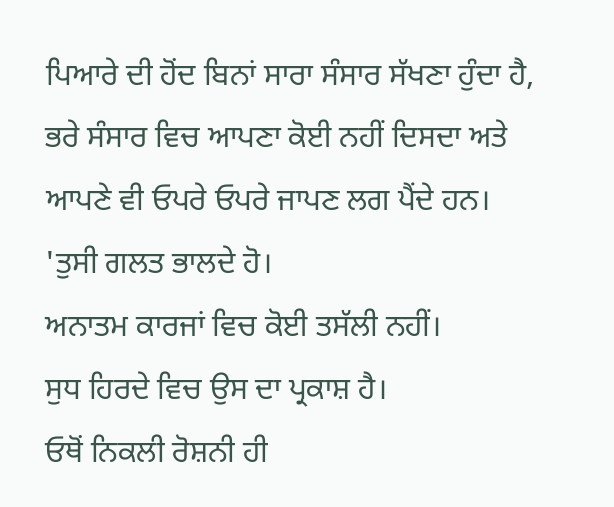ਪਿਆਰੇ ਦੀ ਹੋਂਦ ਬਿਨਾਂ ਸਾਰਾ ਸੰਸਾਰ ਸੱਖਣਾ ਹੁੰਦਾ ਹੈ, ਭਰੇ ਸੰਸਾਰ ਵਿਚ ਆਪਣਾ ਕੋਈ ਨਹੀਂ ਦਿਸਦਾ ਅਤੇ ਆਪਣੇ ਵੀ ਓਪਰੇ ਓਪਰੇ ਜਾਪਣ ਲਗ ਪੈਂਦੇ ਹਨ।
'ਤੁਸੀ ਗਲਤ ਭਾਲਦੇ ਹੋ।
ਅਨਾਤਮ ਕਾਰਜਾਂ ਵਿਚ ਕੋਈ ਤਸੱਲੀ ਨਹੀਂ।
ਸੁਧ ਹਿਰਦੇ ਵਿਚ ਉਸ ਦਾ ਪ੍ਰਕਾਸ਼ ਹੈ।
ਓਥੋਂ ਨਿਕਲੀ ਰੋਸ਼ਨੀ ਹੀ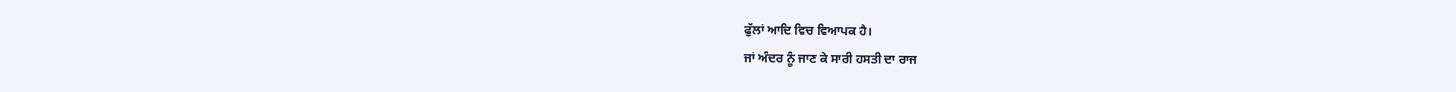ਫੁੱਲਾਂ ਆਦਿ ਵਿਚ ਵਿਆਪਕ ਹੈ।
ਜਾਂ ਅੰਦਰ ਨੂੰ ਜਾਣ ਕੇ ਸਾਰੀ ਹਸਤੀ ਦਾ ਰਾਜ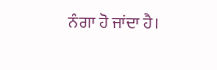ਨੰਗਾ ਹੋ ਜਾਂਦਾ ਹੈ।